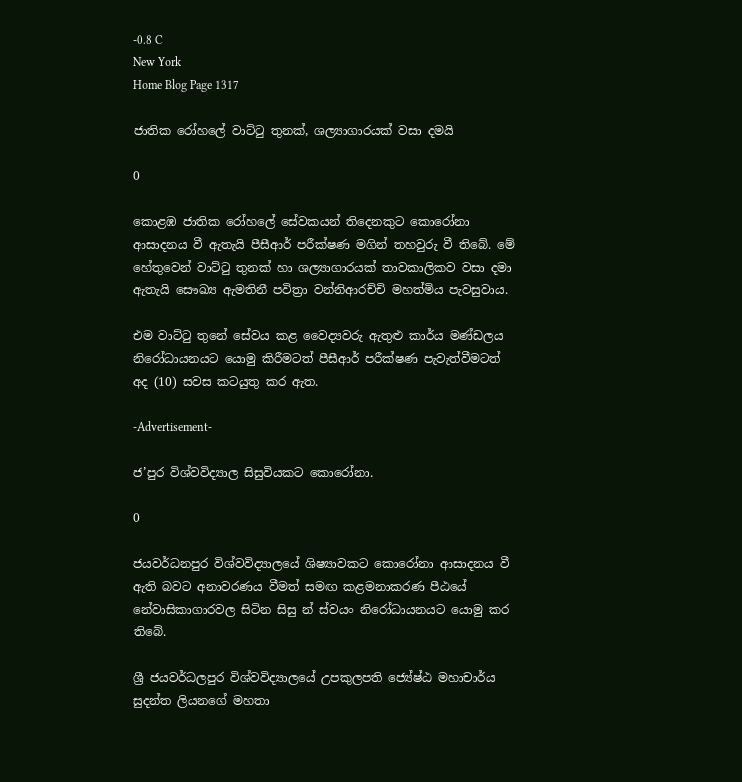-0.8 C
New York
Home Blog Page 1317

ජාතික රෝහලේ වාට්ටු තුනක්, ශල්‍යාගාරයක් වසා දමයි

0

කොළඹ ජාතික රෝහලේ සේවකයන් තිදෙනකුට කොරෝනා ආසාදනය වී ඇතැයි පීසීආර් පරීක්ෂණ මගින් තහවුරු වී තිබේ. මේ හේතුවෙන් වාට්ටු තුනක් හා ශල්‍යාගාරයක් තාවකාලිකව වසා දමා ඇතැයි සෞඛ්‍ය ඇමතිනී පවිත්‍රා වන්නිආරච්චි මහත්මිය පැවසුවාය.

එම වාට්ටු තුනේ සේවය කළ වෛද්‍යවරු ඇතුළු කාර්ය මණ්ඩලය නිරෝධායනයට යොමු කිරීමටත් පීසීආර් පරීක්ෂණ පැවැත්වීමටත් අද (10) සවස කටයුතු කර ඇත.

-Advertisement-

ජ’පුර විශ්වවිද්‍යාල සිසුවියකට කොරෝනා.

0

ජයවර්ධනපුර විශ්වවිද්‍යාලයේ ශිෂ්‍යාවකට කොරෝනා ආසාදනය වී ඇති බවට අනාවරණය වීමත් සමඟ කළමනාකරණ පීඨයේ නේවාසිකාගාරවල සිටින සිසු න් ස්වයං නිරෝධායනයට යොමු කර තිබේ.

ශ්‍රී ජයවර්ධලපුර විශ්වවිද්‍යාලයේ උපකුලපති ජ්‍යේෂ්ඨ මහාචාර්ය සුදන්ත ලියනගේ මහතා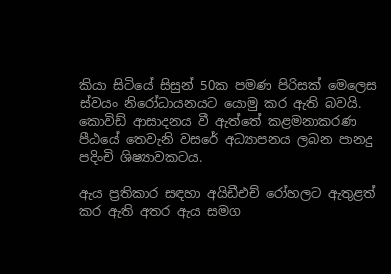කියා සිටියේ සිසුන් 50ක පමණ පිරිසක් මෙලෙස ස්වයං නිරෝධායනයට යොමු කර ඇති බවයි. කොවිඩ් ආසාදනය වී ඇත්තේ කළමනාකරණ පීඨයේ තෙවැනි වසරේ අධ්‍යාපනය ලබන පානදු පදිංචි ශිෂ්‍යාවකටය.

ඇය ප්‍රතිකාර සඳහා අයිඩීඑච් රෝහලට ඇතුළත් කර ඇති අතර ඇය සමග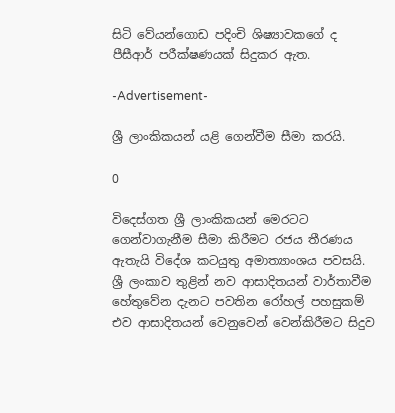සිටි වේයන්ගොඩ පදිංචි ශිෂ්‍යාවකගේ ද පීසීආර් පරීක්ෂණයක් සිදුකර ඇත.

-Advertisement-

ශ්‍රී ලාංකිකයන් යළි ගෙන්වීම සීමා කරයි.

0

විදෙස්ගත ශ්‍රී ලාංකිකයන් මෙරටට ගෙන්වාගැනීම සීමා කිරීමට රජය තීරණය ඇතැයි විදේශ කටයුතු අමාත්‍යාංශය පවසයි. ශ්‍රී ලංකාව තුළින් නව ආසාදිතයන් වාර්තාවීම හේතුවේන දැනට පවතින රෝහල් පහසුකම් එව ආසාදිතයන් වෙනුවෙන් වෙන්කිරීමට සිදුව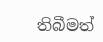තිබීමත්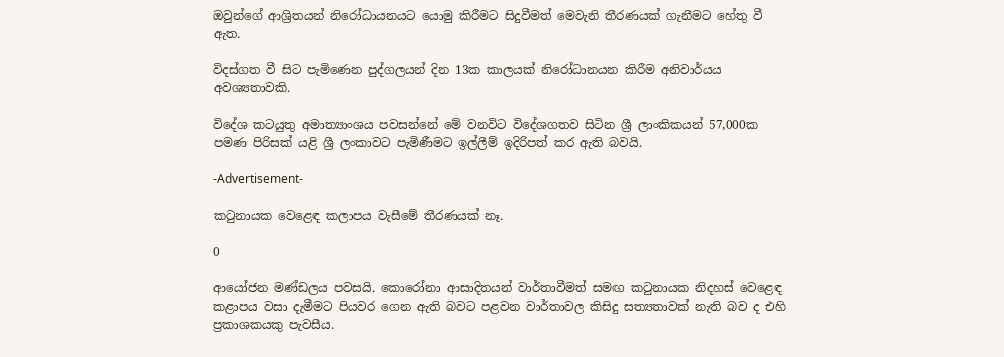ඔවුන්ගේ ආශ්‍රිතයන් නිරෝධායනයට යොමු කිරීමට සිදුවීමත් මෙවැනි තීරණයක් ගැනීමට හේතු වී ඇත.

විදස්ගත වී සිට පැමිණෙන පුද්ගලයන් දින 13ක කාලයක් නිරෝධානයන කිරීම අනිවාර්යය අවශ්‍යතාවකි.

විදේශ කටයුතු අමාත්‍යාංශය පවසන්නේ මේ වනවිට විදේශගතව සිටින ශ්‍රී ලාංකිකයන් 57,000ක පමණ පිරිසක් යළි ශ්‍රී ලංකාවට පැමිණීමට ඉල්ලීම් ඉදිරිපත් කර ඇති බවයි.

-Advertisement-

කටුනායක වෙළෙඳ කලාපය වැසීමේ තීරණයක් නෑ.

0

ආයෝජන මණ්ඩලය පවසයි. කොරෝනා ආසාදිතයන් වාර්තාවීමත් සමඟ කටුනායක නිදහස් වෙළෙඳ කළාපය වසා දැමීමට පියවර ගෙන ඇති බවට පළවන වාර්තාවල කිසිදු සත්‍යතාවක් නැති බව ද එහි ප්‍රකාශකයකු පැවසීය.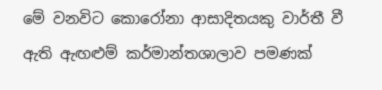මේ වනවිට කොරෝනා ආසාදිතයකු වාර්තී වී ඇති ඇඟළුම් කර්මාන්තශාලාව පමණක්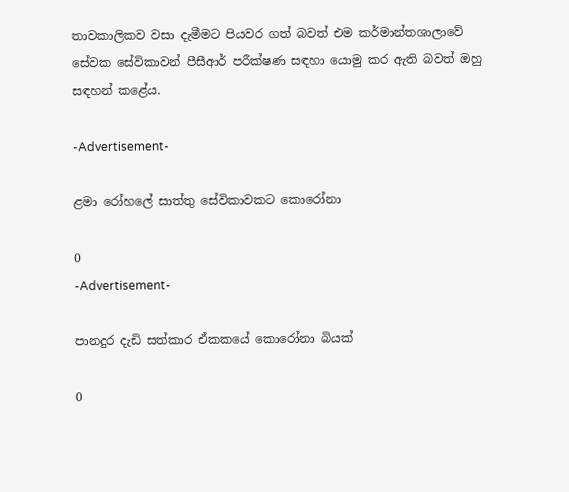තාවකාලිකව වසා දැමීමට පියවර ගත් බවත් එම කර්මාන්තශාලාවේ සේවක සේවිකාවන් පීසීආර් පරීක්ෂණ සඳහා යොමු කර ඇති බවත් ඔහු සඳහන් කළේය.

-Advertisement-

ළමා රෝහලේ සාත්තු සේවිකාවකට කොරෝනා

0
-Advertisement-

පානදුර දැඩි සත්කාර ඒකකයේ කොරෝනා බියක්

0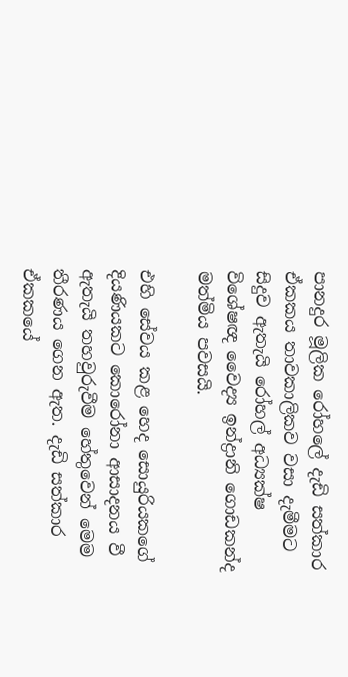පානදුර මූලික රෝහලේ දැඩි සත්කාර ඒකකය තාවකාලිකව වසා දැමීමට සිදුව ඇතැයි රෝහල් අධ්‍යක්ෂ විශේෂඥ වෛද්‍ය ඉන්ද්‍රානි ගොඩකන්ද මත්මිය පවසයි.

එහි සේවය කළ හෙද සොයුරියකගේ දියණියකට කොරෝනා ආසාදනය වී ඇතැයි තහවුරුවීම හේතුවෙන් මෙම තීරණය ගෙන ඇත. දැඩි සත්කාර ඒකක‍යේ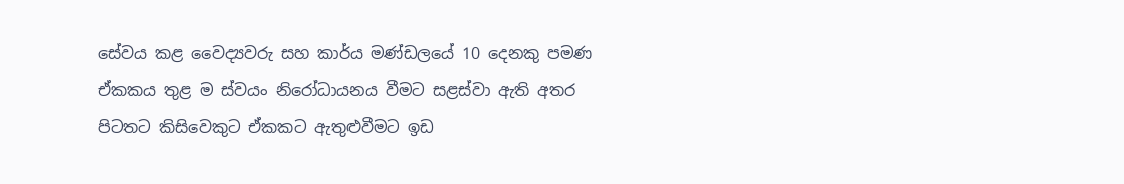සේවය කළ වෛද්‍යවරු සහ කාර්ය මණ්ඩලයේ 10 දෙනකු පමණ ඒකකය තුළ ම ස්වයං නිරෝධායනය වීමට සළස්වා ඇති අතර පිටතට කිසිවෙකුට ඒකකට ඇතුළුවීමට ඉඩ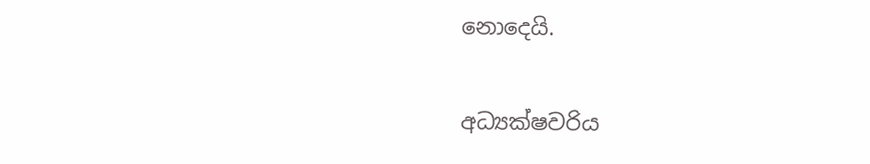නොදෙයි.

අධ්‍යක්ෂවරිය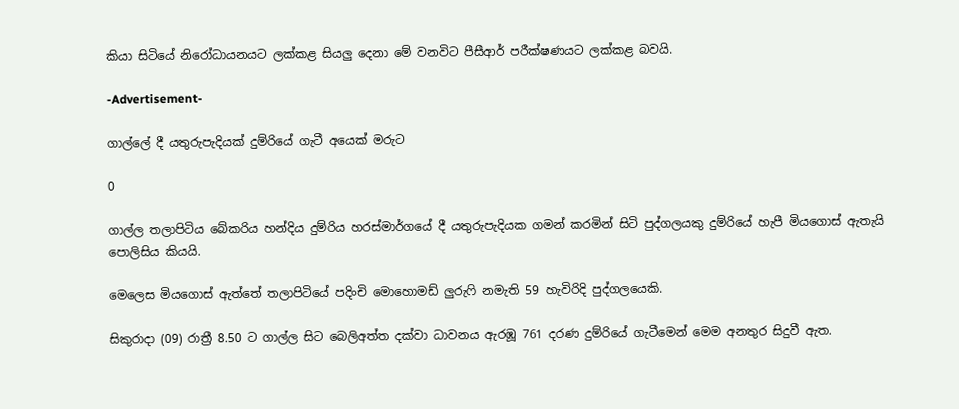කියා සිටියේ නිරෝධායනයට ලක්කළ සියලු දෙනා මේ වනවිට පීසීආර් පරීක්ෂණයට ලක්කළ බවයි.

-Advertisement-

ගාල්ලේ දී යතුරුපැදියක් දුම්රියේ ගැටී අයෙක් මරුට

0

ගාල්ල තලාපිටිය බේකරිය හන්දිය දුම්රිය හරස්මාර්ගයේ දී යතුරුපැදියක ගමන් කරමින් සිටි පුද්ගලයකු දුම්රියේ හැපී මියගොස් ඇතැයි පොලිසිය කියයි.

මෙලෙස මියගොස් ඇත්තේ තලාපිටියේ පදිංචි මොහොමඩ් ලුරුෆි නමැති 59 හැවිරිදි පුද්ගලයෙකි.

සිකුරාදා (09) රාත්‍රී 8.50 ට ගාල්ල සිට බෙලිඅත්ත දක්වා ධාවනය ඇරඹූ 761 දරණ දුම්රියේ ගැටීමෙන් මෙම අනතුර සිදුවී ඇත.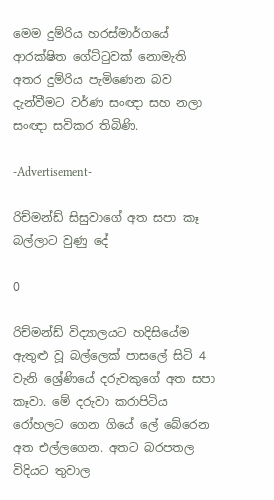මෙම දුම්රිය හරස්මාර්ගයේ ආරක්ෂිත ගේට්ටුවක් ‍නොමැති අතර දුම්රිය පැමිණෙන බව දැන්වීමට වර්ණ සංඥා සහ නලා සංඥා සවිකර තිබිණි.

-Advertisement-

රිච්මන්ඩ් සිසුවාගේ අත සපා කෑ බල්ලාට වුණු දේ

0

රිච්මන්ඩ් විද්‍යාලයට හදිසියේම ඇතුළු වූ බල්ලෙක් පාසලේ සිටි 4 වැනි ශ්‍රේණියේ දරුවකුගේ අත සපා කෑවා. මේ දරුවා කරාපිටිය රෝහලට ගෙන ගියේ ලේ බේරෙන අත එල්ලගෙන. අතට බරපතල විදියට තුවාල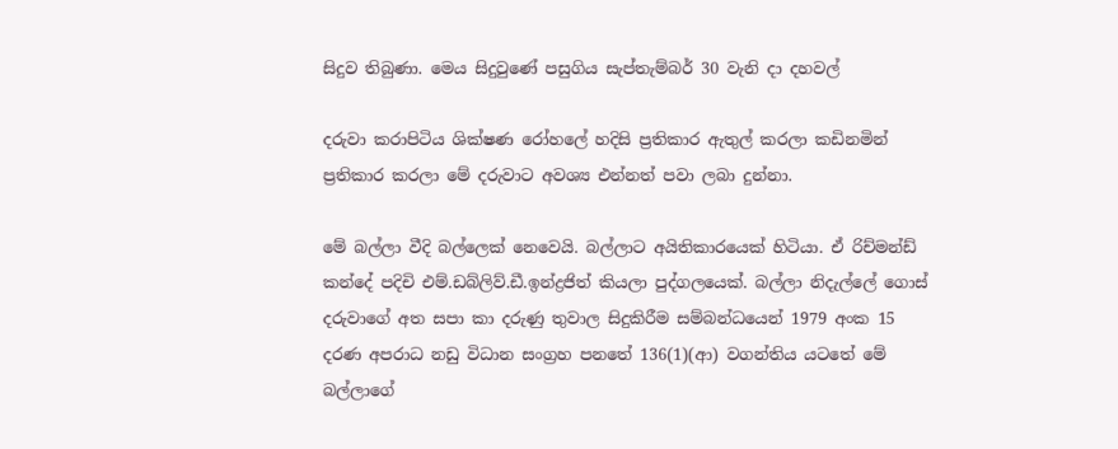සිදුව තිබුණා. මෙය සිදුවුණේ පසුගිය සැප්තැම්බර් 30 වැනි දා දහවල්

දරුවා කරාපිටිය ශික්ෂණ රෝහලේ හදිසි ප්‍රතිකාර ඇතුල් කරලා කඩිනමින් ප්‍රතිකාර කරලා මේ දරුවාට අවශ්‍ය එන්නත් පවා ලබා දුන්නා.

මේ බල්ලා වීදි බල්ලෙක් නෙවෙයි. බල්ලාට අයිතිකාරයෙක් හිටියා. ඒ රිච්මන්ඩ් කන්දේ පදිචි එම්.ඩබ්ලිව්.ඩී.ඉන්ද්‍රජිත් කියලා පුද්ගලයෙක්. බල්ලා නිදැල්ලේ ගොස් දරුවාගේ අත සපා කා දරුණු තුවාල සිදුකිරීම සම්බන්ධයෙන් 1979 අංක 15 දරණ අපරාධ නඩු විධාන සංග්‍රහ පනතේ 136(1)(ආ) වගන්තිය යටතේ මේ බල්ලාගේ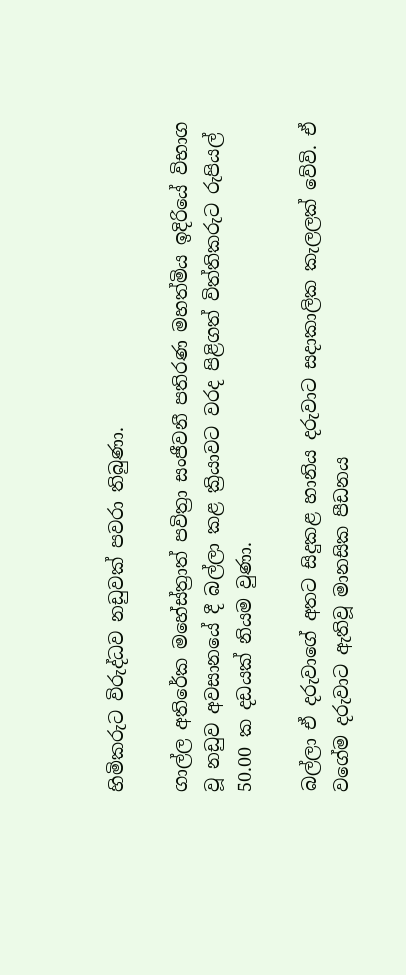හිමිකරුට විරුද්ධව නඩුවක් පවරා තිබුණා.

ගාල්ල අතිරේක මහේස්ත්‍රාත් පවිත්‍රා සංජීවනී පතිරණ මහත්මිය ඉදිරියේ විභාග වූ නඩුව අවසානයේ දී බල්ලා කළ ක්‍රියාවට වරද පිළිගත් විත්තිකරුට රුපියල් 50.00 ක දඩයක් නියම වුණා.

බල්ලා ඒ දරුවාගේ අතට සිදුකළ හානිය දරුවාට සදාකාලික කැලලක් වේවි. ඒ වගේම දරුවාට ඇතිවූ මානසික පීඩනය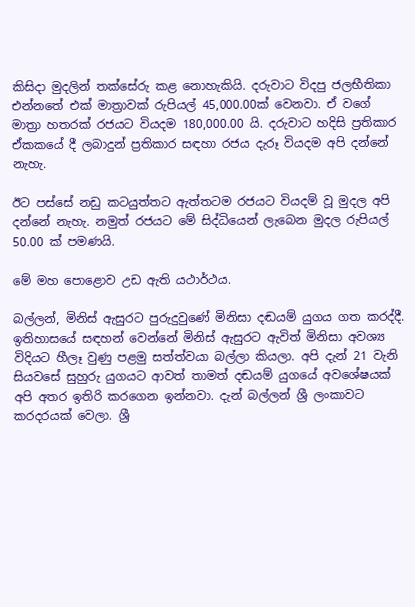කිසිදා මුදලින් තක්සේරු කළ නොහැකියි. දරුවාට විදපු ජලභීතිකා එන්නතේ එක් මාත්‍රාවක් රුපියල් 45,000.00ක් වෙනවා. ඒ වගේ මාත්‍රා හතරක් රජයට වියදම 180,000.00 යි. දරුවාට හදිසි ප්‍රතිකාර ඒකකයේ දී ලබාදුන් ප්‍රතිකාර සඳහා රජය දැරූ වියදම අපි දන්නේ නැහැ.

ඊට පස්සේ නඩු කටයුත්තට ඇත්තටම රජයට වියදම් වූ මුදල අපි දන්නේ නැහැ. නමුත් රජයට මේ සිද්ධියෙන් ලැබෙන මුදල රුපියල් 50.00 ක් පමණයි.

මේ මහ පොළොව උඩ ඇති යථාර්ථය.

බල්ලන්, මිනිස් ඇසුරට පුරුදුවුණේ මිනිසා දඬයම් යුගය ගත කරද්දී. ඉතිහාසයේ සඳහන් වෙන්නේ මිනිස් ඇසුරට ඇවිත් මිනිසා අවශ්‍ය විදියට හීලෑ වුණු පළමු සත්ත්වයා බල්ලා කියලා. අපි දැන් 21 වැනි සියවසේ සුහුරු යුගයට ආවත් තාමත් දඬයම් යුගයේ අවශේෂයක් අපි අතර ඉතිරි කරගෙන ඉන්නවා. දැන් බල්ලන් ශ්‍රී ලංකාවට කරදරයක් වෙලා. ශ්‍රී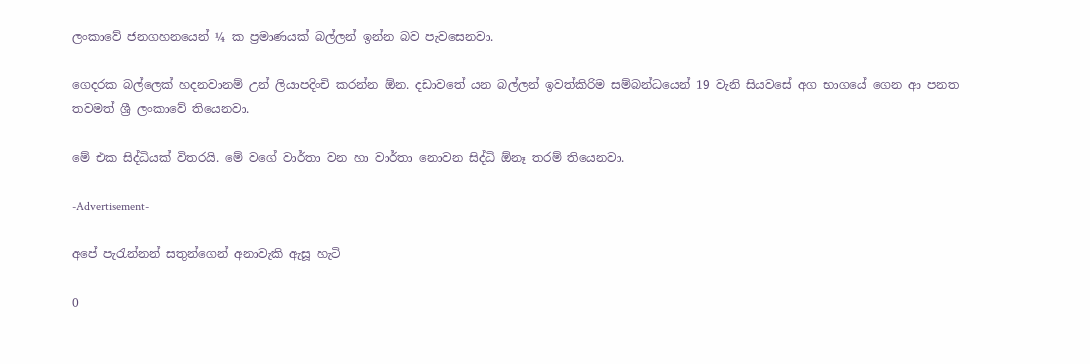ලංකාවේ ජනගහනයෙන් ¼ ක ප්‍රමාණයක් බල්ලන් ඉන්න බව පැවසෙනවා.

ගෙදරක බල්ලෙක් හදනවානම් උන් ලියාපදිංචි කරන්න ඕන. දඩාවතේ යන බල්ලන් ඉවත්කිරිම සම්බන්ධයෙන් 19 වැනි සියවසේ අග භාගයේ ගෙන ආ පනත තවමත් ශ්‍රී ලංකාවේ තියෙනවා.

මේ එක සිද්ධියක් විතරයි. මේ වගේ වාර්තා වන හා වාර්තා නොවන සිද්ධි ඕනෑ තරම් තියෙනවා.

-Advertisement-

අපේ පැරැන්නන් සතුන්ගෙන් අනාවැකි ඇසූ හැටි

0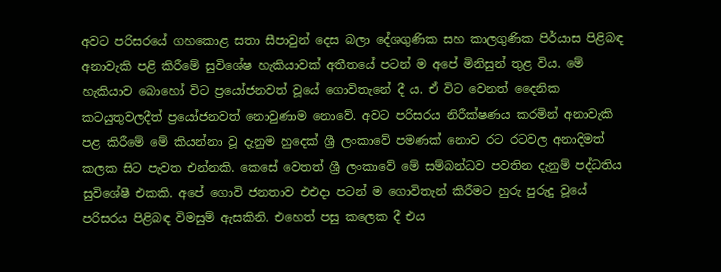අවට පරිසරයේ ගහකොළ සතා සීපාවුන් දෙස බලා දේශගුණික සහ කාලගුණික පිර්යාස පිළිබඳ අනාවැකි පළි කිරීමේ සුවිශේෂ හැකියාවක් අතීතයේ පටන් ම අපේ මිනිසුන් තුළ විය. මේ හැකියාව බොහෝ විට ප්‍රයෝජනවත් වූයේ ගොවිතැනේ දී ය. ඒ විට වෙනත් දෛනික කටයුතුවලදීත් ප්‍රයෝජනවත් නොවුණාම නොවේ. අවට පරිසරය නිරීක්ෂණය කරමින් අනාවැකි පළ කිරීමේ මේ කියන්නා වූ දැනුම හුදෙක් ශ්‍රී ලංකාවේ පමණක් නොව රට රටවල අනාදිමත් කලක සිට පැවත එන්නකි. කෙසේ වෙතත් ශ්‍රී ලංකාවේ මේ සම්බන්ධව පවතින දැනුම් පද්ධතිය සුවිශේෂී එකකි. අපේ ගොවි ජනතාව එඑදා පටන් ම ගොවිතැන් කිරීමට හුරු පුරුදු වූයේ පරිසරය පිළිබඳ විමසුම් ඇසකිනි. එහෙත් පසු කලෙක දී එය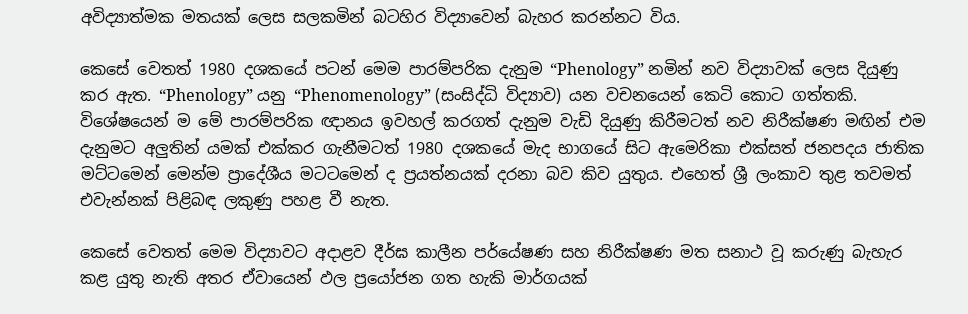අවිද්‍යාත්මක මතයක් ලෙස සලකමින් බටහිර විද්‍යාවෙන් බැහර කරන්නට විය.

කෙසේ වෙතත් 1980 දශකයේ පටන් මෙම පාරම්පරික දැනුම “Phenology” නමින් නව විද්‍යාවක් ලෙස දියුණු කර ඇත. “Phenology” යනු “Phenomenology” (සංසිද්ධි විද්‍යාව) යන වචනයෙන් කෙටි කොට ගත්තකි. විශේෂයෙන් ම මේ පාරම්පරික ඥානය ඉවහල් කරගත් දැනුම වැඩි දියුණු කිරීමටත් නව නිරීක්ෂණ මඟින් එම දැනුමට අලු‍තින් යමක් එක්කර ගැනීමටත් 1980 දශකයේ මැද භාගයේ සිට ඇමෙරිකා එක්සත් ජනපදය ජාතික මට්ටමෙන් මෙන්ම ප්‍රාදේශීය මට‍ටමෙන් ද ප්‍රයත්නයක් දරනා බව කිව යුතුය. එහෙත් ශ්‍රී ලංකාව තුළ තවමත් එවැන්නක් පිළිබඳ ලකුණු පහළ වී නැත.

කෙසේ වෙතත් මෙම විද්‍යාවට අදාළව දීර්ඝ කාලීන පර්යේෂණ සහ නිරීක්ෂණ මත සනාථ වූ කරුණු බැහැර කළ යුතු නැති අතර ඒවායෙන් ඵල ප්‍රයෝජන ගත හැකි මාර්ගයක්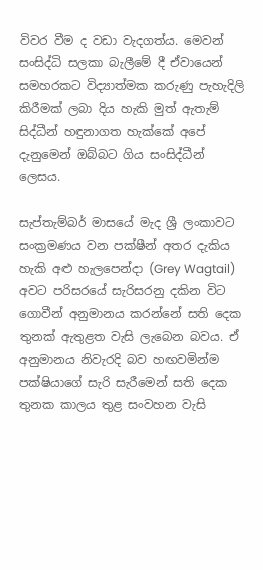විවර වීම ද වඩා වැදගත්ය. මෙවන් සංසිද්ධි සලකා බැලීමේ දී ඒවායෙන් සමහරකට විද්‍යාත්මක කරුණු පැහැදිලි කිරීමක් ලබා දිය හැකි මුත් ඇතැම් සිද්ධීන් හඳුනාගත හැක්කේ අපේ දැනුමෙන් ඔබ්බට ගිය සංසිද්ධීන් ලෙසය.

සැප්තැම්බර් මාසයේ මැද ශ්‍රී ලංකාවට සංක්‍රමණය වන පක්ෂීන් අතර දැකිය හැකි අළු හැලපෙන්දා (Grey Wagtail) අවට පරිසරයේ සැරිසරනු දකින විට ගොවීන් අනුමානය කරන්නේ සති දෙක තුනක් ඇතුළත වැසි ලැබෙන බවය. ඒ අනුමානය නිවැරදි බව හඟවමින්ම පක්ෂියාගේ සැරි සැරීමෙන් සති දෙක තුනක කාලය තුළ සංවහන වැසි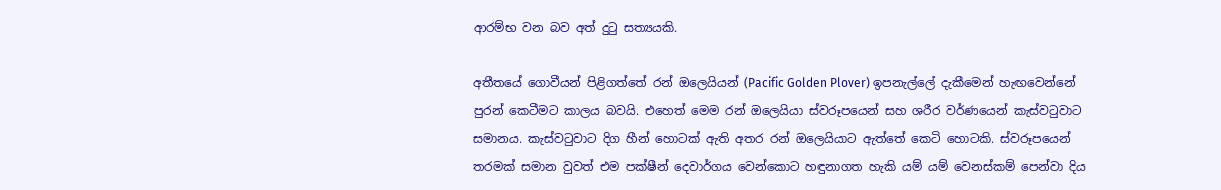ආරම්භ වන බව අත් දුටු සත්‍යයකි.

අතීතයේ ගොවීයන් පිළිගත්තේ රන් ‍ඔලෙයියන් (Pacific Golden Plover) ඉපනැල්ලේ දැකීමෙන් හැඟවෙන්නේ පුරන් කෙටීමට කාලය බවයි. එහෙත් මෙම රන් ඔලෙයියා ස්වරූපයෙන් සහ ශරීර වර්ණයෙන් කැස්වටුවාට සමානය. කැස්වටුවාට දිග හීන් හොටක් ඇති අතර රන් ඔලෙයියාට ඇත්තේ කෙටි හොටකි. ස්වරූපයෙන් තරමක් සමාන වුවත් එම පක්ෂීන් දෙවාර්ගය වෙන්කොට හඳුනාගත හැකි යම් යම් වෙනස්කම් පෙන්වා දිය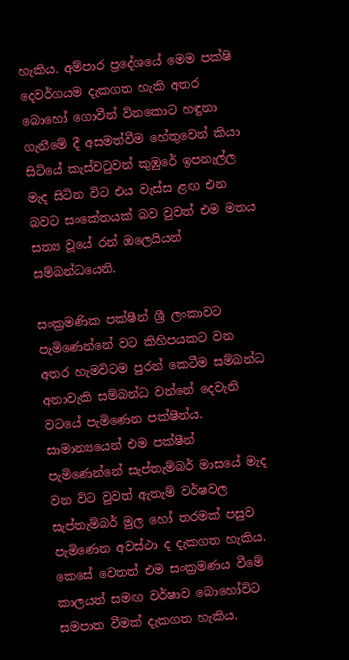හැකිය. අම්පාර ප්‍රදේශයේ මෙම පක්ෂි දෙවර්ගයම දැකගත හැකි අතර බොහෝ ගොවීන් ව්නකොට හඳුනා ගැනීමේ දී අසමත්වීම හේතුවෙන් කියා සිටියේ කැස්වටුවන් කුඹුරේ ඉපනැල්‍ල මැද සිටින විට එය වැස්ස ළඟ එන බවට සංකේතයක් බව වුවත් එම මතය සත්‍ය වූයේ රන් ඔලෙයියන් සම්බන්ධයෙනි.

සංක්‍රමණික පක්ෂීන් ශ්‍රී ලංකාවට පැමිණෙන්නේ වට කිහිපයකට වන අතර හැමවිටම පුරන් කෙටීම සම්බන්ධ අනාවැකි සම්බන්ධ වන්නේ දෙවැනි වටයේ පැමිණෙන පක්ෂීන්ය. සාමාන්‍යයෙන් එම පක්ෂීන් පැමිණෙන්නේ සැප්තැම්බර් මාසයේ මැද  වන විට වුවත් ඇතැම් වර්ෂවල සැප්තැම්බර් මුල හෝ තරමක් පසුව පැමිණෙන අවස්ථා ද දැකගත හැකිය. කෙසේ වෙතත් එම සංක්‍රමණය වීමේ කාලයත් සමඟ වර්ෂාව බොහෝවිට සමපාත වීමක් දැකගත හැකිය.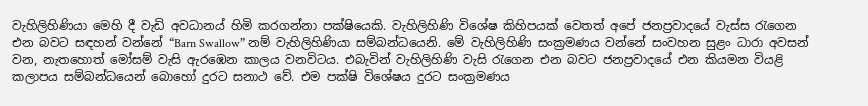වැහිලිහිණියා මෙහි දී වැඩි අවධානය් හිමි කරගන්නා පක්ෂියෙකි. වැහිලිහිණි විශේෂ කිහිපයක් වෙතත් අපේ ජනප්‍රවාදයේ වැස්ස රැගෙන එන බවට සඳහන් වන්නේ “Barn Swallow” නම් වැහිලිහිණියා සම්බන්ධයෙනි. මේ වැහිලිහිණි සංක්‍රමණය වන්නේ සංවහන සුළං ධාරා අවසන් වන, නැතහොත් මෝසම් වැසි ඇරඹෙන කාලය වනවිටය. එබැවින් වැහිලිහිණි වැසි රැගෙන එන බවට ජනප්‍රවාදයේ එන කියමන වියළි කලාපය සම්බන්ධයෙන් බොහෝ දුරට සනාථ වේ. එම පක්ෂි විශේෂය දුරට සංක්‍රමණය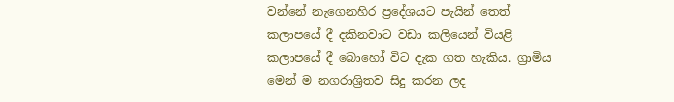වන්නේ නැගෙනහිර ප්‍රදේශයට පැයින් තෙත් කලාපයේ දී දකිනවාට වඩා කලියෙන් වියළි කලාපයේ දී බොහෝ විට දැක ගත හැකිය. ග්‍රාමිය මෙන් ම නගරාශ්‍රිතව සිදු කරන ලද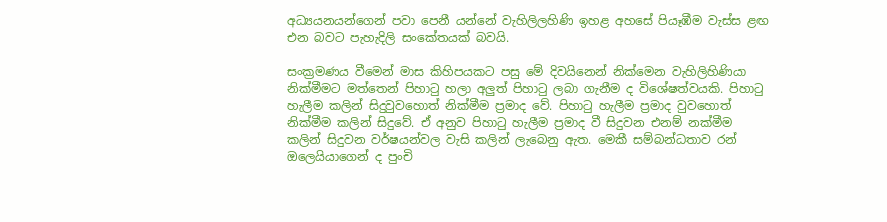අධ්‍යයනයන්ගෙන් පවා පෙනී යන්නේ වැහිලිලහිණි ඉහළ අහසේ පියෑඹීම වැස්ස ළඟ එන බවට පැහැදිලි සංකේතයක් බවයි.

සංක්‍රමණය වීමෙන් මාස කිහිපයකට පසු මේ දිවයිනෙන් නික්මෙන වැහිලිහිණියා නික්මීමට මත්තෙන් පිහාටු හලා අලුත් පිහාටු ලබා ගැනීම ද විශේෂත්වයකි. පිහාටු හැලීම කලින් සිදුවුවහොත් නික්මීම ප්‍රමාද වේ. පිහාටු හැලීම ප්‍රමාද වුවහොත් නික්මීම කලින් සිදුවේ. ඒ අනුව පිහාටු හැලීම ප්‍රමාද වී සිදුවන එනම් නක්මීම කලින් සිදුවන වර්ෂයන්වල වැසි කලින් ලැබෙනු ඇත. මෙකී සම්බන්ධතාව රන් ඔලෙයියාගෙන් ද පුංචි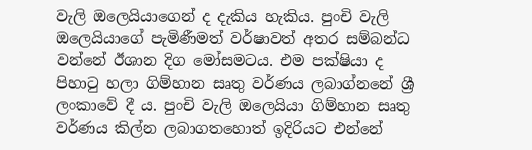වැලි ඔලෙයියාගෙන් ද දැකිය හැකිය. පුංචි වැලි ඔලෙයියාගේ පැමිණීමත් වර්ෂාවත් අතර සම්බන්ධ වන්නේ ඊශාන දිග මෝසමටය. එම පක්ෂියා ද පිහාටු හලා ගිම්හාන සෘතු වර්ණය ලබාග්නනේ ශ්‍රී ලංකාවේ දී ය. පුංචි වැලි ඔලෙයියා ගිම්හාන සෘතු වර්ණය කිල්න ලබාගතහොත් ඉදිරියට එන්නේ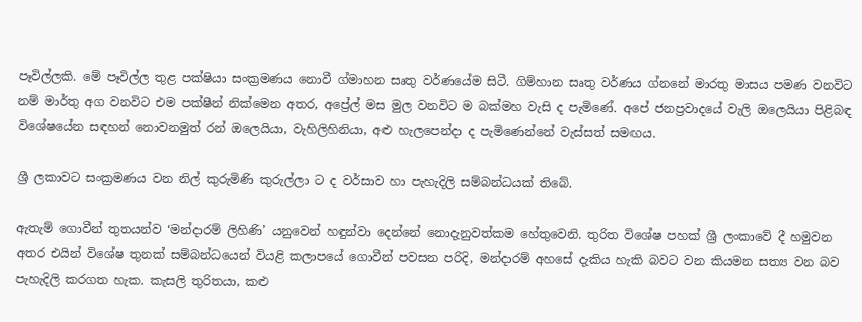පෑවිල්ලකි. මේ පෑවිල්ල තුළ පක්ෂියා සංක්‍රමණය නොවී ග්මාහන සෘතු වර්ණයේම සිටී. ගිම්හාන සෘතු වර්ණය ග්නනේ මාරතු මාසය පමණ වනවිට නම් මාර්තු අග වනවිට එම පක්ෂීන් නික්මෙන අතර, අප්‍රේල් මස මුල වනවිට ම බක්මහ වැසි ද පැමිණේ. අපේ ජනප්‍රවාදයේ වැලි ඔලෙයියා පිළිබඳ විශේෂයේන සඳහන් නොවනමුත් රන් ඔලෙයියා, වැහිලිහිනියා, අළු හැලපෙන්දා ද පැමිණෙන්නේ වැස්සත් සමඟය.

ශ්‍රී ලකාවට සංක්‍රමණය වන නිල් කුරුමිණි කුරුල්ලා ට ද වර්සාව හා පැහැදිලි සම්බන්ධයක් තිබේ.

ඇතැම් ගොවීන් තුතයන්ව ‘මන්දාරම් ලිහිණි’ යනුවෙන් හඳුන්වා දෙන්නේ නොදැනුවත්කම හේතුවෙනි. තුරිත විශේෂ පහක් ශ්‍රී ලංකාවේ දී හමුවන අතර එයින් විශේෂ තුනක් සම්බන්ධයෙන් වියළි කලාපයේ ගොවීන් පවසන පරිදි, මන්දාරම් අහසේ දැකිය හැකි බවට වන කියමන සත්‍ය වන බව පැහැදිලි කරගත හැක. කැසලි තුරිතයා, කළු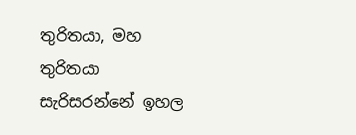තුරිතයා, මහ තුරිතයා සැරිසරන්නේ ඉහල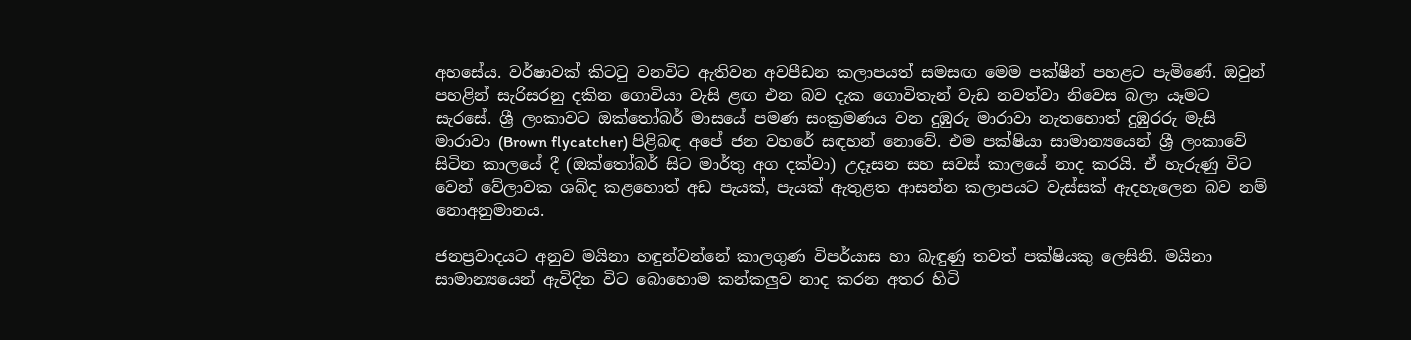අහසේය. වර්ෂාවක් කිටටු වනවිට ඇතිවන අවපීඩන කලාපයත් සමසඟ මෙම පක්ෂීන් පහළට පැමිණේ. ඔවුන් පහළින් සැරිසරනු දකින ගොවියා වැසි ළඟ එන බව දැක ගොවිතැන් වැඩ නවත්වා නිවෙස බලා යෑමට සැරසේ. ශ්‍රී ලංකාවට ඔක්තෝබර් මාසයේ පමණ සංක්‍රමණය වන දුඹුරු මාරාවා නැතහොත් දුඹුරරු මැසි මාරාවා (Brown flycatcher) පිළිබඳ අපේ ජන වහරේ සඳහන් නොවේ. එම පක්ෂියා සාමාන්‍යයෙන් ශ්‍රී ලංකාවේ සිටින කාලයේ දී (ඔක්තෝබර් සිට මාර්තු අග දක්වා) උදෑසන සහ සවස් කාලයේ නාද කරයි. ඒ හැරුණු විට වෙන් වේලාවක ශබ්ද කළහොත් අඩ පැයක්, පැයක් ඇතුළත ආසන්න කලාපයට වැස්සක් ඇදහැලෙන බව නම් නොඅනුමානය.

ජනප්‍රවාදයට අනුව මයිනා හඳුන්වන්නේ කාලගුණ විපර්යාස හා බැඳුණු තවත් පක්ෂියකු ලෙසිනි. මයිනා සාමාන්‍යයෙන් ඇවිදින විට බොහොම කන්කලුව නාද කරන අතර හිටි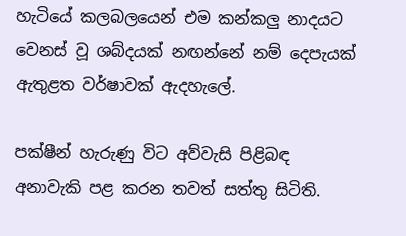හැටියේ කලබලයෙන් එම කන්කලු නාදයට වෙනස් වූ ශබ්දයක් නඟන්නේ නම් දෙපැයක් ඇතුළත වර්ෂාවක් ඇදහැලේ.

පක්ෂීන් හැරුණු විට අව්වැසි පිළිබඳ අනාවැකි පළ කරන තවත් සත්තු සිටිති.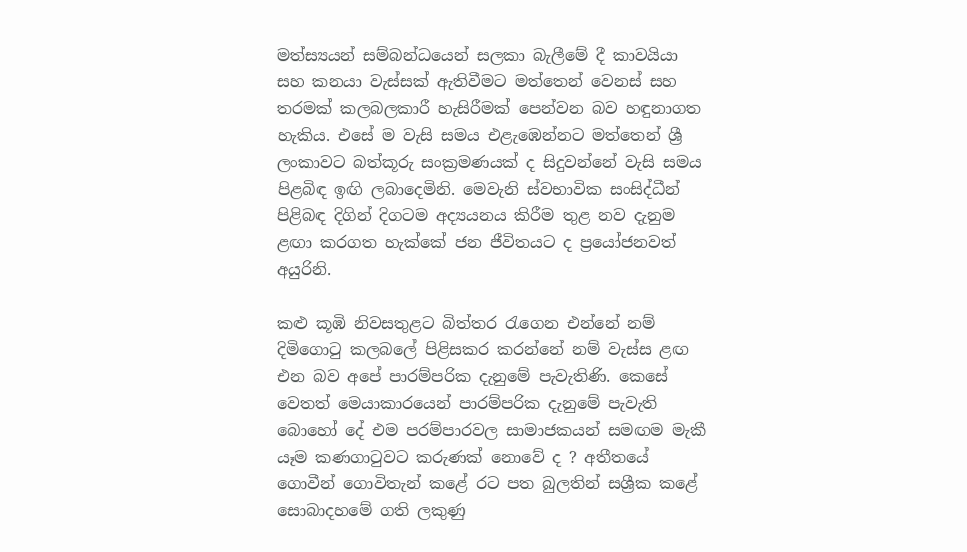මත්ස්‍යයන් සම්බන්ධයෙන් සලකා බැලීමේ දී කාවයියා සහ කනයා වැස්සක් ඇතිවීමට මත්තෙන් වෙනස් සහ තරමක් කලබලකාරී හැසිරීමක් පෙන්වන බව හඳුනාගත හැකිය. එසේ ම වැසි සමය එළැඹෙන්නට මත්තෙන් ශ්‍රී ලංකාවට බත්කූරු සංක්‍රමණයක් ද සිදුවන්නේ වැසි සමය පිළබිඳ ඉඟි ලබාදෙමිනි. මෙවැනි ස්වභාවික සංසිද්ධීන් පිළිබඳ දිගින් දිගටම අද්‍යයනය කිරීම තුළ නව දැනුම ළඟා කරගත හැක්කේ ජන ජීවිතයට ද ප්‍රයෝජනවත් අයුරිනි.

කළු කූඹි නිවසතුළට බිත්තර රැගෙන එන්නේ නම් දිමිගොටු කලබලේ පිළිසකර කරන්නේ නම් වැස්ස ළඟ එන බව අපේ පාරම්පරික දැනුමේ පැවැතිණි. කෙසේ වෙතත් මෙයාකාරයෙන් පාරම්පරික දැනුමේ පැවැති බොහෝ දේ එම පරම්පාරවල සාමාජකයන් සමඟම මැකී යෑම කණගාටුවට කරුණක් නොවේ ද ? අතීතයේ ගොවීන් ගොවිතැන් කළේ රට පත බුලතින් සශ්‍රීක කළේ සොබාදහමේ ගති ලකුණු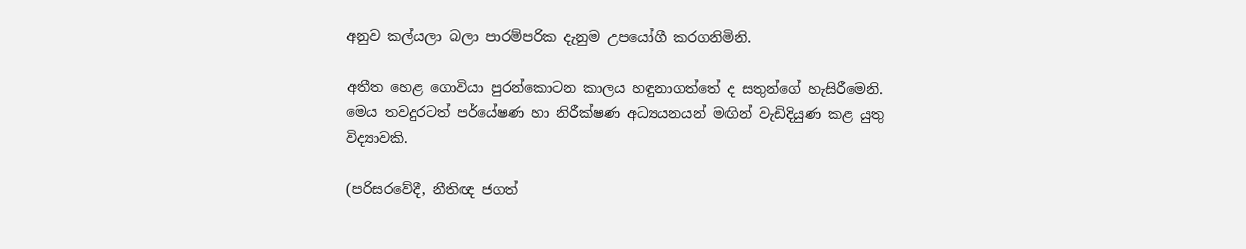අනුව කල්යලා බලා පාරම්පරික දැනුම උපයෝගී කරගනිමිනි.

අතීත හෙළ ගොවියා පුරන්කොටන කාලය හඳුනාගත්තේ ද සතුන්ගේ හැසිරීමෙනි. මෙය තවදුරටත් පර්යේෂණ හා නිරීක්ෂණ අධ්‍යයනයන් මඟින් වැඩිදියුණ කළ යුතු විද්‍යාවකි.

(පරිසරවේදී, නීතිඥ ජගත්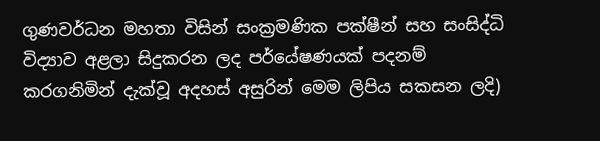ගුණවර්ධන මහතා විසින් සංක්‍රමණික පක්ෂීන් සහ සංසිද්ධි විද්‍යාව අළලා සිදුකරන ලද පර්යේෂණයක් පදනම් කරගනිමින් දැක්වූ අදහස් අසුරින් මෙම ලිපිය සකසන ලදි)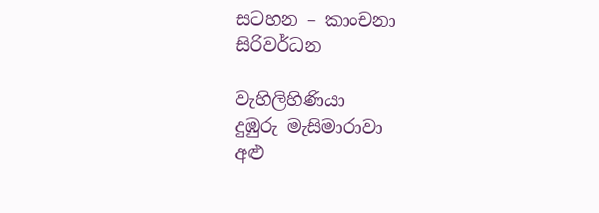සටහන – කාංචනා සිරිවර්ධන

වැහිලිහිණියා
දුඹුරු මැසිමාරාවා
අළු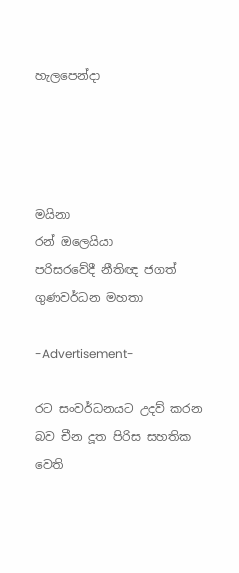හැලපෙන්දා




මයිනා
රන් ඔලෙයියා
පරිසරවේදී නීතිඥ ජගත් ගුණවර්ධන මහතා

-Advertisement-

රට සංවර්ධනයට උදව් කරන බව චීන දූත පිරිස සහතික වෙති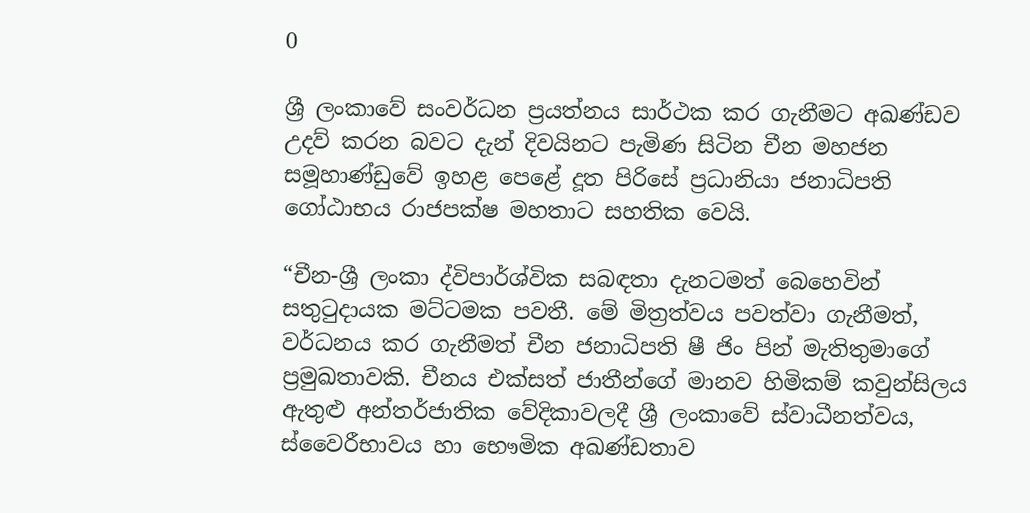0

ශ්‍රී ලංකාවේ සංවර්ධන ප්‍රයත්නය සාර්ථක කර ගැනීමට අඛණ්ඩව උදව් කරන බවට දැන් දිවයිනට පැමිණ සිටින චීන මහජන සමූහාණ්ඩුවේ ඉහළ පෙළේ දූත පිරිසේ ප්‍රධානියා ජනාධිපති ගෝඨාභය රාජපක්ෂ මහතාට සහතික වෙයි.

“චීන-ශ්‍රී ලංකා ද්විපාර්ශ්වික සබඳතා දැනටමත් බෙහෙවින් සතුටුදායක මට්ටමක පවතී. මේ මිත්‍රත්වය පවත්වා ගැනීමත්, වර්ධනය කර ගැනීමත් චීන ජනාධිපති ෂී ජිං පින් මැතිතුමාගේ ප්‍රමුඛතාවකි. චීනය එක්සත් ජාතීන්ගේ මානව හිමිකම් කවුන්සිලය ඇතුළු අන්තර්ජාතික වේදිකාවලදී ශ්‍රී ලංකාවේ ස්වාධීනත්වය, ස්වෛරීභාවය හා භෞමික අඛණ්ඩතාව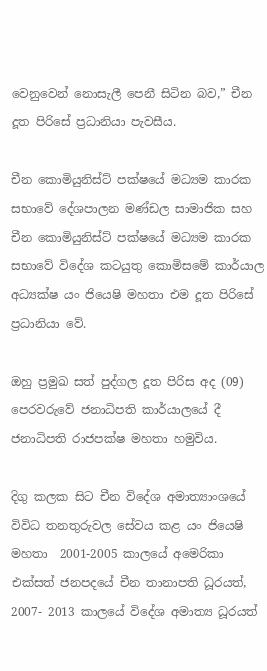වෙනුවෙන් නොසැලී පෙනී සිටින බව,” චීන දූත පිරිසේ ප්‍රධානියා පැවසීය.

චීන කොමියුනිස්ට් පක්ෂයේ මධ්‍යම කාරක සභාවේ දේශපාලන මණ්ඩල සාමාජික සහ චීන කොමියුනිස්ට් පක්ෂයේ මධ්‍යම කාරක සභාවේ විදේශ කටයුතු කොමිසමේ කාර්යාල අධ්‍යක්ෂ යං ජියෙෂි මහතා එම දූත පිරිසේ ප්‍රධානියා වේ.

ඔහු ප්‍රමුඛ සත් පුද්ගල දූත පිරිස අද (09) පෙරවරුවේ ජනාධිපති කාර්යාලයේ දී ජනාධිපති රාජපක්ෂ මහතා හමුවිය.

දිගු කලක සිට චීන විදේශ අමාත්‍යාංශයේ විවිධ තනතුරුවල සේවය කළ යං ජියෙෂි මහතා  2001-2005 කාලයේ අමෙරිකා එක්සත් ජනපදයේ චීන තානාපති ධූරයත්, 2007- 2013 කාලයේ විදේශ අමාත්‍ය ධූරයත්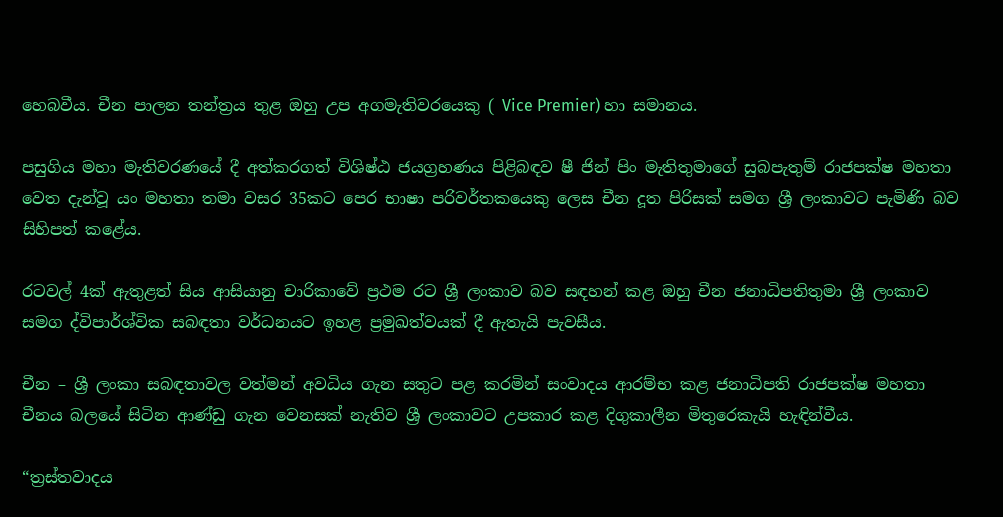හෙබවීය. චීන පාලන තන්ත්‍රය තුළ ඔහු උප අගමැතිවරයෙකු ( Vice Premier) හා සමානය.

පසුගිය මහා මැතිවරණයේ දී අත්කරගත් විශිෂ්ඨ ජයග්‍රහණය පිළිබඳව ෂී ජින් පිං මැතිතුමාගේ සුබපැතුම් රාජපක්ෂ මහතා වෙත දැන්වූ යං මහතා තමා වසර 35කට පෙර භාෂා පරිවර්තකයෙකු ලෙස චීන දූත පිරිසක් සමග ශ්‍රී ලංකාවට පැමිණි බව සිහිපත් කළේය.

රටවල් 4ක් ඇතුළත් සිය ආසියානු චාරිකාවේ ප්‍රථම රට ශ්‍රී ලංකාව බව සඳහන් කළ ඔහු චීන ජනාධිපතිතුමා ශ්‍රී ලංකාව සමග ද්විපාර්ශ්වික සබඳතා වර්ධනයට ඉහළ ප්‍රමුඛත්වයක් දී ඇතැයි පැවසීය.

චීන – ශ්‍රී ලංකා සබඳතාවල වත්මන් අවධිය ගැන සතුට පළ කරමින් සංවාදය ආරම්භ කළ ජනාධිපති රාජපක්ෂ මහතා චීනය බලයේ සිටින ආණ්ඩු ගැන වෙනසක් නැතිව ශ්‍රී ලංකාවට උපකාර කළ දිගුකාලීන මිතුරෙකැයි හැඳින්වීය.

“ත්‍රස්තවාදය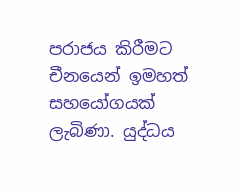පරාජය කිරීමට චීනයෙන් ඉමහත් සහයෝගයක් ලැබිණා. යුද්ධය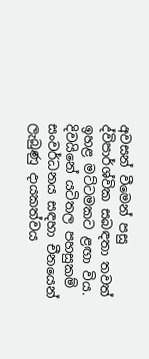අවසන් වීමෙන් පසු ද්විපාර්ශ්වික සබඳතා තවත් ඉහළ මට්ටමකට ළඟා විය.  දිවයිනේ යටිතල පහසුකම් සංවර්ධනය සඳහා චීනයෙන් ලැබුණු දායකත්වය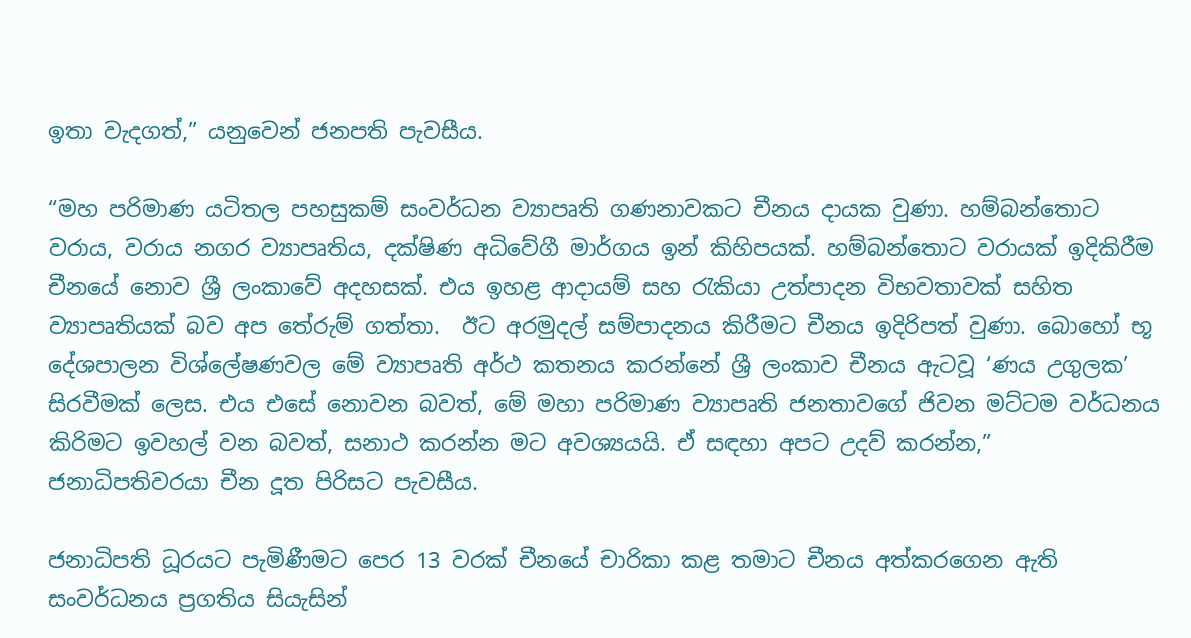ඉතා වැදගත්,” යනුවෙන් ජනපති පැවසීය.

“මහ පරිමාණ යටිතල පහසුකම් සංවර්ධන ව්‍යාපෘති ගණනාවකට චීනය දායක වුණා. හම්බන්තොට වරාය, වරාය නගර ව්‍යාපෘතිය, දක්ෂිණ අධිවේගී මාර්ගය ඉන් කිහිපයක්. හම්බන්තොට වරායක් ඉදිකිරීම චීනයේ නොව ශ්‍රී ලංකාවේ අදහසක්. එය ඉහළ ආදායම් සහ රැකියා උත්පාදන විභවතාවක් සහිත ව්‍යාපෘතියක් බව අප තේරුම් ගත්තා.  ඊට අරමුදල් සම්පාදනය කිරීමට චීනය ඉදිරිපත් වුණා. බොහෝ භූ දේශපාලන විශ්ලේෂණවල මේ ව්‍යාපෘති අර්ථ කතනය කරන්නේ ශ්‍රී ලංකාව චීනය ඇටවූ ‘ණය උගුලක’ සිරවීමක් ලෙස. එය එසේ නොවන බවත්, මේ මහා පරිමාණ ව්‍යාපෘති ජනතාවගේ ජිවන මට්ටම වර්ධනය කිරිමට ඉවහල් වන බවත්, සනාථ කරන්න මට අවශ්‍යයයි. ඒ සඳහා අපට උදව් කරන්න,” ජනාධිපතිවරයා චීන දූත පිරිසට පැවසීය.

ජනාධිපති ධූරයට පැමිණීමට පෙර 13 වරක් චීනයේ චාරිකා කළ තමාට චීනය අත්කරගෙන ඇති සංවර්ධනය ප්‍රගතිය සියැසින්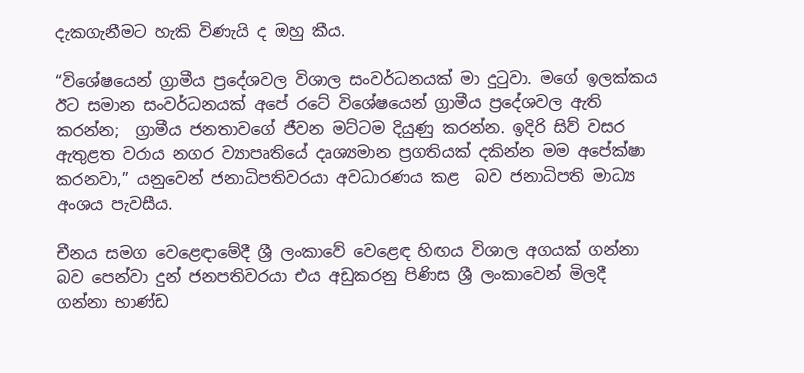දැකගැනීමට හැකි විණැයි ද ඔහු කීය.

“විශේෂයෙන් ග්‍රාමීය ප්‍රදේශවල විශාල සංවර්ධනයක් මා දුටුවා. මගේ ඉලක්කය ඊට සමාන සංවර්ධනයක් අපේ රටේ විශේෂයෙන් ග්‍රාමීය ප්‍රදේශවල ඇති කරන්න;  ග්‍රාමීය ජනතාවගේ ජීවන මට්ටම දියුණු කරන්න. ඉදිරි සිව් වසර ඇතුළත වරාය නගර ව්‍යාපෘතියේ දෘශ්‍යමාන ප්‍රගතියක් දකින්න මම අපේක්ෂා කරනවා,” යනුවෙන් ජනාධිපතිවරයා අවධාරණය කළ  බව ජනාධිපති මාධ්‍ය අංශය පැවසීය.

චීනය සමග වෙළෙඳාමේදී ශ්‍රී ලංකාවේ වෙළෙඳ හිඟය විශාල අගයක් ගන්නා බව පෙන්වා දුන් ජනපතිවරයා එය අඩුකරනු පිණිස ශ්‍රී ලංකාවෙන් මිලදී ගන්නා භාණ්ඩ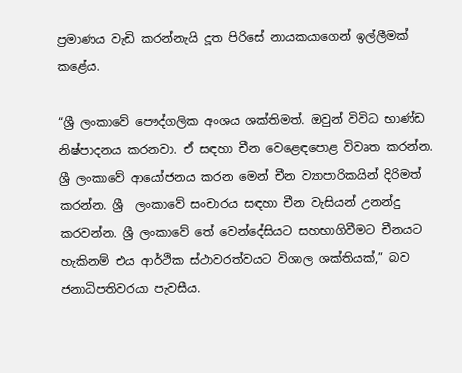ප්‍රමාණය වැඩි කරන්නැයි දූත පිරිසේ නායකයාගෙන් ඉල්ලීමක් කළේය.

“ශ්‍රී ලංකාවේ පෞද්ගලික අංශය ශක්තිමත්. ඔවුන් විවිධ භාණ්ඩ නිෂ්පාදනය කරනවා. ඒ සඳහා චීන වෙළෙඳපොළ විවෘත කරන්න. ශ්‍රී ලංකාවේ ආයෝජනය කරන මෙන් චීන ව්‍යාපාරිකයින් දිරිමත් කරන්න. ශ්‍රී  ලංකාවේ සංචාරය සඳහා චීන වැසියන් උනන්දු කරවන්න. ශ්‍රී ලංකාවේ තේ වෙන්දේසියට සහභාගිවීමට චීනයට හැකිනම් එය ආර්ථික ස්ථාවරත්වයට විශාල ශක්තියක්,” බව ජනාධිපතිවරයා පැවසීය.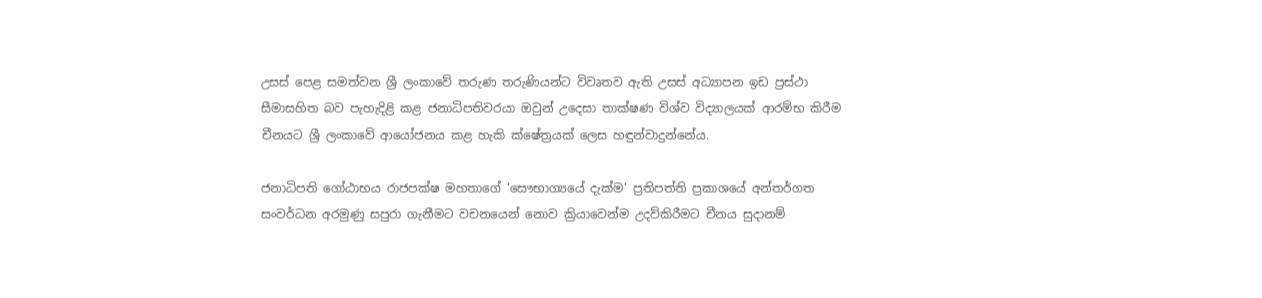උසස් පෙළ සමත්වන ශ්‍රී ලංකාවේ තරුණ තරුණියන්ට විවෘතව ඇති උසස් අධ්‍යාපන ඉඩ ප්‍රස්ථා සීමාසහිත බව පැහැදිළි කළ ජනාධිපතිවරයා ඔවුන් උදෙසා තාක්ෂණ විශ්ව විද්‍යාලයක් ආරම්භ කිරීම චීනයට ශ්‍රී ලංකාවේ ආයෝජනය කළ හැකි ක්ෂේත්‍රයක් ලෙස හඳුන්වාදුන්නේය.

ජනාධිපති ගෝඨාභය රාජපක්ෂ මහතාගේ ‘සෞභාග්‍යයේ දැක්ම’ ප්‍රතිපත්ති ප්‍රකාශයේ අන්තර්ගත සංවර්ධන අරමුණු සපුරා ගැනීමට වචනයෙන් නොව ක්‍රියාවෙන්ම උදව්කිරීමට චීනය සුදානම්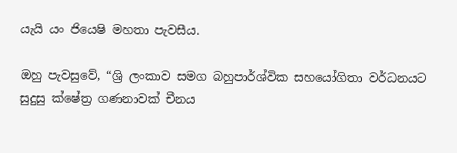යැයි යං ජියෙෂි මහතා පැවසීය.

ඔහු පැවසුවේ, “ශ්‍රි ලංකාව සමග බහුපාර්ශ්වික සහයෝගිතා වර්ධනයට සුදුසු ක්ෂේත්‍ර ගණනාවක් චීනය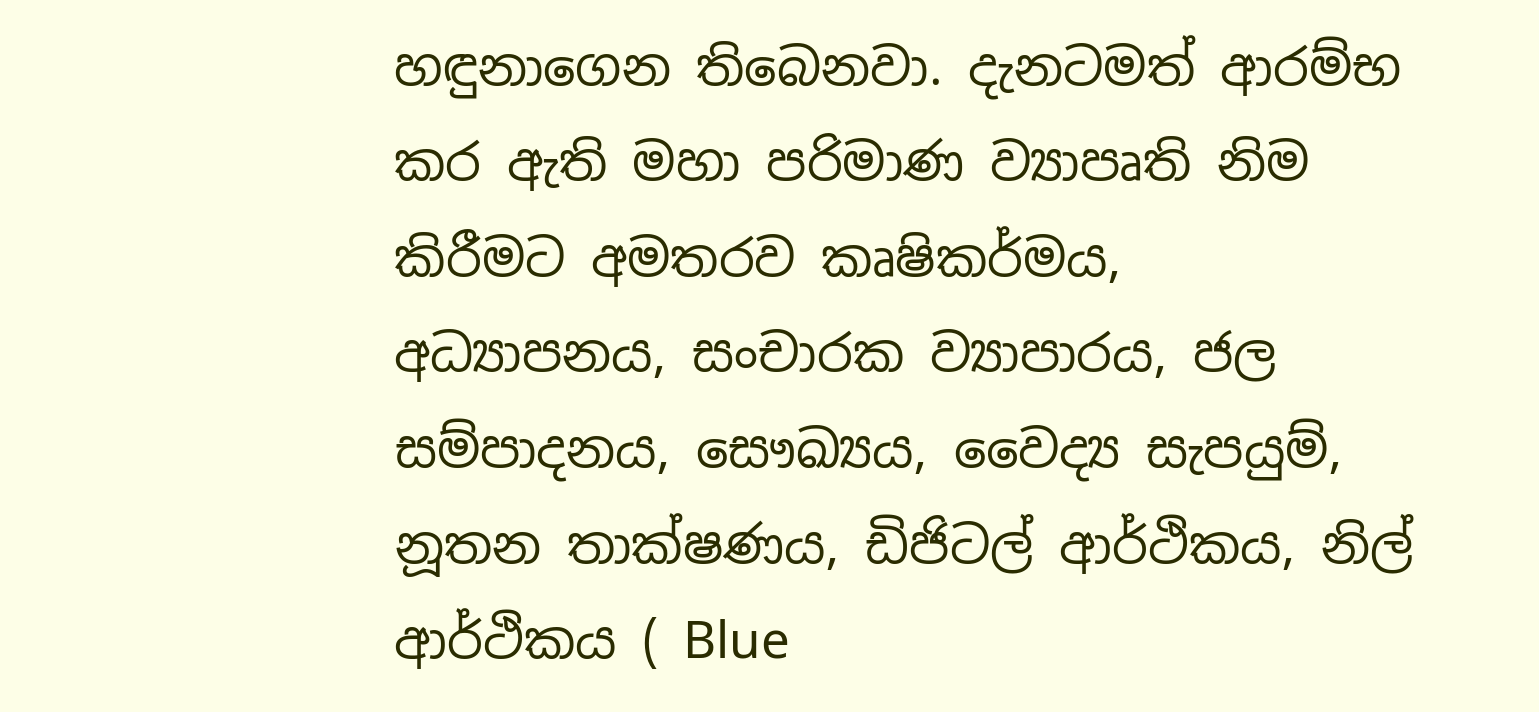හඳුනාගෙන තිබෙනවා. දැනටමත් ආරම්භ කර ඇති මහා පරිමාණ ව්‍යාපෘති නිම කිරීමට අමතරව කෘෂිකර්මය, අධ්‍යාපනය, සංචාරක ව්‍යාපාරය, ජල සම්පාදනය, සෞඛ්‍යය, වෛද්‍ය සැපයුම්, නූතන තාක්ෂණය, ඩිජිටල් ආර්ථිකය, නිල් ආර්ථිකය ( Blue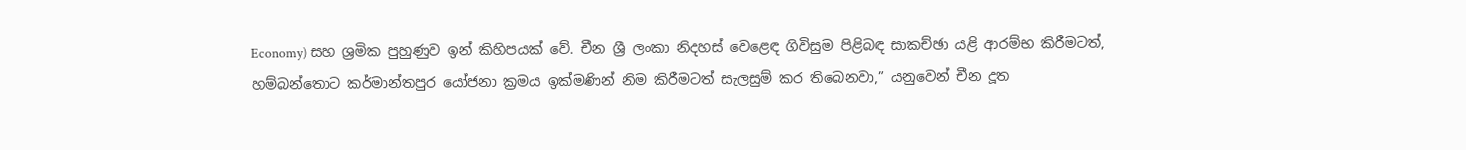Economy) සහ ශ්‍රමික පුහුණුව ඉන් කිහිපයක් වේ. චීන ශ්‍රී ලංකා නිදහස් වෙළෙඳ ගිවිසුම පිළිබඳ සාකච්ඡා යළි ආරම්භ කිරීමටත්, හම්බන්තොට කර්මාන්තපුර යෝජනා ක්‍රමය ඉක්මණින් නිම කිරීමටත් සැලසුම් කර තිබෙනවා,” යනුවෙන් චීන දූත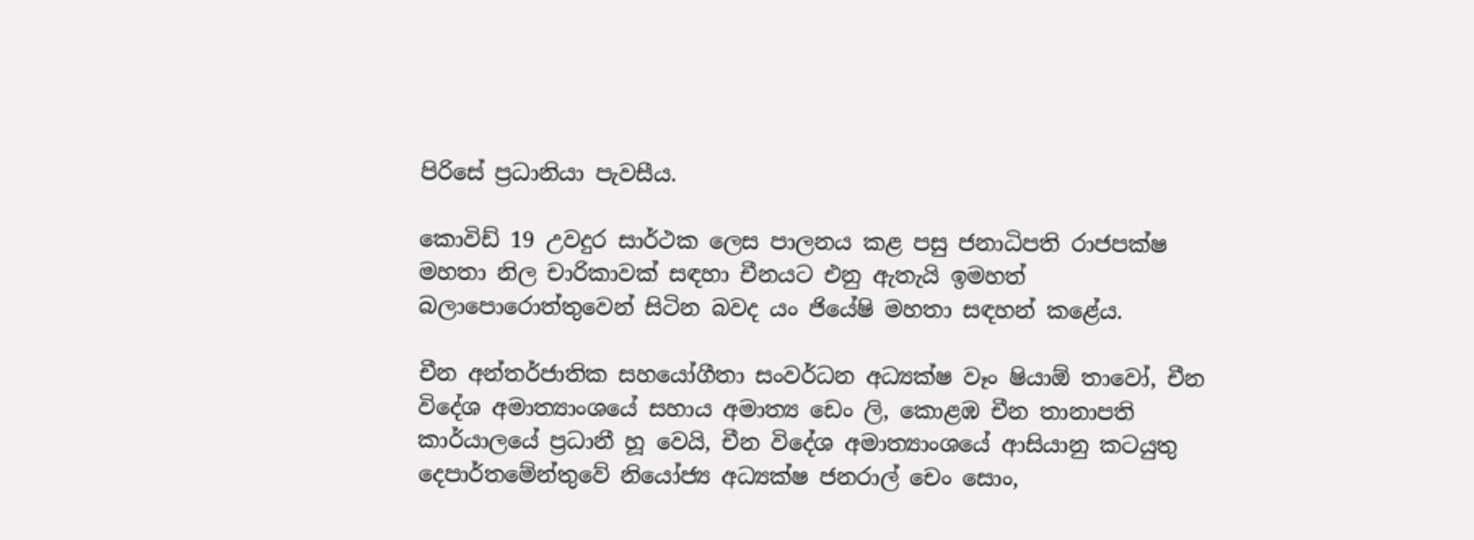පිරිසේ ප්‍රධානියා පැවසීය.

කොවිඩ් 19 උවදුර සාර්ථක ලෙස පාලනය කළ පසු ජනාධිපති රාජපක්ෂ මහතා නිල චාරිකාවක් සඳහා චීනයට එනු ඇතැයි ඉමහත් බලාපොරොත්තුවෙන් සිටින බවද යං ජියේෂි මහතා සඳහන් කළේය.

චීන අන්තර්ජාතික සහයෝගීතා සංවර්ධන අධ්‍යක්ෂ වෑං ෂියාඕ තාවෝ, චීන විදේශ අමාත්‍යාංශයේ සහාය අමාත්‍ය ඩෙං ලි, කොළඹ චීන තානාපති කාර්යාලයේ ප්‍රධානී හූ වෙයි, චීන විදේශ අමාත්‍යාංශයේ ආසියානු කටයුතු දෙපාර්තමේන්තුවේ නියෝජ්‍ය අධ්‍යක්ෂ ජනරාල් චෙං සොං,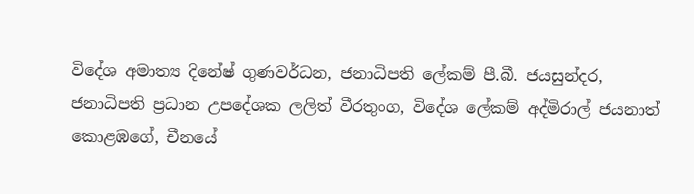විදේශ අමාත්‍ය දිනේෂ් ගුණවර්ධන, ජනාධිපති ලේකම් පී.බී. ජයසුන්දර, ජනාධිපති ප්‍රධාන උපදේශක ලලිත් වීරතුංග, විදේශ ලේකම් අද්මිරාල් ජයනාත් කොළඹගේ, චීනයේ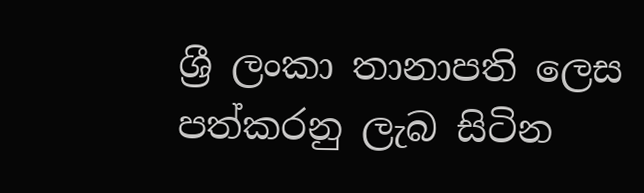ශ්‍රී ලංකා තානාපති ලෙස පත්කරනු ලැබ සිටින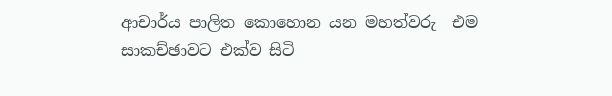ආචාර්ය පාලිත කොහොන යන මහත්වරු  එම සාකච්ඡාවට එක්ව සිටි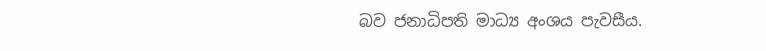බව ජනාධිපති මාධ්‍ය අංශය පැවසීය.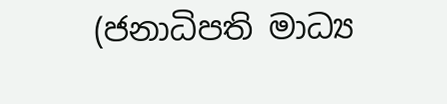(ජනාධිපති මාධ්‍ය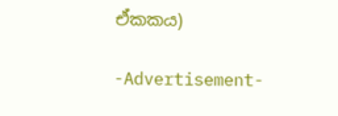ඒකකය)

-Advertisement-